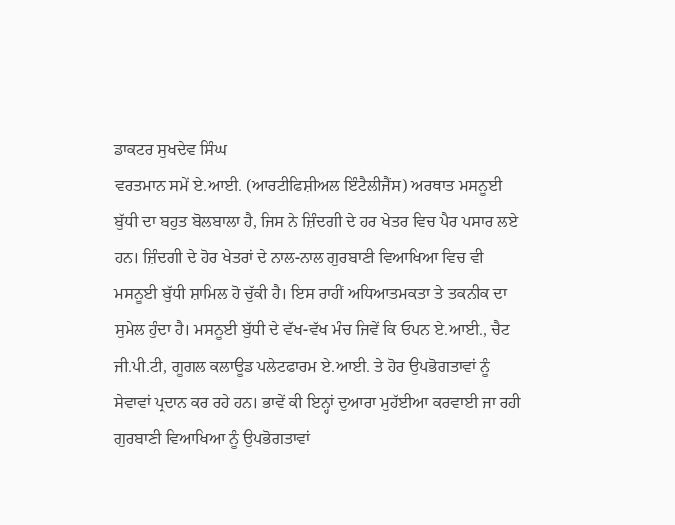ਡਾਕਟਰ ਸੁਖਦੇਵ ਸਿੰਘ
ਵਰਤਮਾਨ ਸਮੇਂ ਏ.ਆਈ. (ਆਰਟੀਫਿਸ਼ੀਅਲ ਇੰਟੈਲੀਜੈਂਸ) ਅਰਥਾਤ ਮਸਨੂਈ ਬੁੱਧੀ ਦਾ ਬਹੁਤ ਬੋਲਬਾਲਾ ਹੈ, ਜਿਸ ਨੇ ਜ਼ਿੰਦਗੀ ਦੇ ਹਰ ਖੇਤਰ ਵਿਚ ਪੈਰ ਪਸਾਰ ਲਏ ਹਨ। ਜ਼ਿੰਦਗੀ ਦੇ ਹੋਰ ਖੇਤਰਾਂ ਦੇ ਨਾਲ-ਨਾਲ ਗੁਰਬਾਣੀ ਵਿਆਖਿਆ ਵਿਚ ਵੀ ਮਸਨੂਈ ਬੁੱਧੀ ਸ਼ਾਮਿਲ ਹੋ ਚੁੱਕੀ ਹੈ। ਇਸ ਰਾਹੀਂ ਅਧਿਆਤਮਕਤਾ ਤੇ ਤਕਨੀਕ ਦਾ ਸੁਮੇਲ ਹੁੰਦਾ ਹੈ। ਮਸਨੂਈ ਬੁੱਧੀ ਦੇ ਵੱਖ-ਵੱਖ ਮੰਚ ਜਿਵੇਂ ਕਿ ਓਪਨ ਏ.ਆਈ., ਚੈਟ ਜੀ.ਪੀ.ਟੀ, ਗੂਗਲ ਕਲਾਊਡ ਪਲੇਟਫਾਰਮ ਏ.ਆਈ. ਤੇ ਹੋਰ ਉਪਭੋਗਤਾਵਾਂ ਨੂੰ ਸੇਵਾਵਾਂ ਪ੍ਰਦਾਨ ਕਰ ਰਹੇ ਹਨ। ਭਾਵੇਂ ਕੀ ਇਨ੍ਹਾਂ ਦੁਆਰਾ ਮੁਹੱਈਆ ਕਰਵਾਈ ਜਾ ਰਹੀ ਗੁਰਬਾਣੀ ਵਿਆਖਿਆ ਨੂੰ ਉਪਭੋਗਤਾਵਾਂ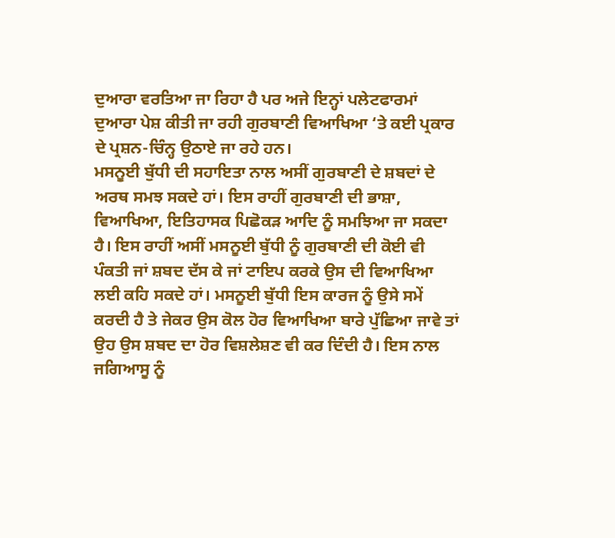ਦੁਆਰਾ ਵਰਤਿਆ ਜਾ ਰਿਹਾ ਹੈ ਪਰ ਅਜੇ ਇਨ੍ਹਾਂ ਪਲੇਟਫਾਰਮਾਂ ਦੁਆਰਾ ਪੇਸ਼ ਕੀਤੀ ਜਾ ਰਹੀ ਗੁਰਬਾਣੀ ਵਿਆਖਿਆ ‘ਤੇ ਕਈ ਪ੍ਰਕਾਰ ਦੇ ਪ੍ਰਸ਼ਨ-ਚਿੰਨ੍ਹ ਉਠਾਏ ਜਾ ਰਹੇ ਹਨ।
ਮਸਨੂਈ ਬੁੱਧੀ ਦੀ ਸਹਾਇਤਾ ਨਾਲ ਅਸੀਂ ਗੁਰਬਾਣੀ ਦੇ ਸ਼ਬਦਾਂ ਦੇ ਅਰਥ ਸਮਝ ਸਕਦੇ ਹਾਂ। ਇਸ ਰਾਹੀਂ ਗੁਰਬਾਣੀ ਦੀ ਭਾਸ਼ਾ, ਵਿਆਖਿਆ, ਇਤਿਹਾਸਕ ਪਿਛੋਕੜ ਆਦਿ ਨੂੰ ਸਮਝਿਆ ਜਾ ਸਕਦਾ ਹੈ। ਇਸ ਰਾਹੀਂ ਅਸੀਂ ਮਸਨੂਈ ਬੁੱਧੀ ਨੂੰ ਗੁਰਬਾਣੀ ਦੀ ਕੋਈ ਵੀ ਪੰਕਤੀ ਜਾਂ ਸ਼ਬਦ ਦੱਸ ਕੇ ਜਾਂ ਟਾਇਪ ਕਰਕੇ ਉਸ ਦੀ ਵਿਆਖਿਆ ਲਈ ਕਹਿ ਸਕਦੇ ਹਾਂ। ਮਸਨੂਈ ਬੁੱਧੀ ਇਸ ਕਾਰਜ ਨੂੰ ਉਸੇ ਸਮੇਂ ਕਰਦੀ ਹੈ ਤੇ ਜੇਕਰ ਉਸ ਕੋਲ ਹੋਰ ਵਿਆਖਿਆ ਬਾਰੇ ਪੁੱਛਿਆ ਜਾਵੇ ਤਾਂ ਉਹ ਉਸ ਸ਼ਬਦ ਦਾ ਹੋਰ ਵਿਸ਼ਲੇਸ਼ਣ ਵੀ ਕਰ ਦਿੰਦੀ ਹੈ। ਇਸ ਨਾਲ ਜਗਿਆਸੂ ਨੂੰ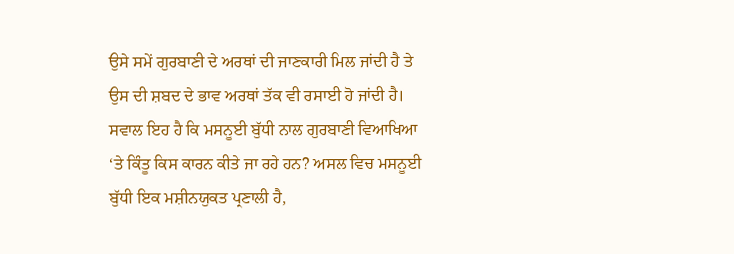ਉਸੇ ਸਮੇਂ ਗੁਰਬਾਣੀ ਦੇ ਅਰਥਾਂ ਦੀ ਜਾਣਕਾਰੀ ਮਿਲ ਜਾਂਦੀ ਹੈ ਤੇ ਉਸ ਦੀ ਸ਼ਬਦ ਦੇ ਭਾਵ ਅਰਥਾਂ ਤੱਕ ਵੀ ਰਸਾਈ ਹੋ ਜਾਂਦੀ ਹੈ। ਸਵਾਲ ਇਹ ਹੈ ਕਿ ਮਸਨੂਈ ਬੁੱਧੀ ਨਾਲ ਗੁਰਬਾਣੀ ਵਿਆਖਿਆ ‘ਤੇ ਕਿੰਤੂ ਕਿਸ ਕਾਰਨ ਕੀਤੇ ਜਾ ਰਹੇ ਹਨ? ਅਸਲ ਵਿਚ ਮਸਨੂਈ ਬੁੱਧੀ ਇਕ ਮਸ਼ੀਨਯੁਕਤ ਪ੍ਰਣਾਲੀ ਹੈ,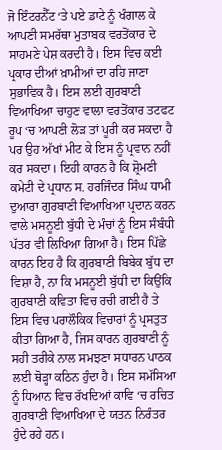ਜੋ ਇੰਟਰਨੈੱਟ ‘ਤੇ ਪਏ ਡਾਟੇ ਨੂੰ ਖੰਗਾਲ ਕੇ ਆਪਣੀ ਸਮਰੱਥਾ ਮੁਤਾਬਕ ਵਰਤੋਂਕਾਰ ਦੇ ਸਾਹਮਣੇ ਪੇਸ਼ ਕਰਦੀ ਹੈ। ਇਸ ਵਿਚ ਕਈ ਪ੍ਰਕਾਰ ਦੀਆਂ ਖ਼ਾਮੀਆਂ ਦਾ ਰਹਿ ਜਾਣਾ ਸੁਭਾਵਿਕ ਹੈ। ਇਸ ਲਈ ਗੁਰਬਾਣੀ ਵਿਆਖਿਆ ਚਾਹੁਣ ਵਾਲਾ ਵਰਤੋਂਕਾਰ ਤਟਫਟ ਰੂਪ ‘ਚ ਆਪਣੀ ਲੋੜ ਤਾਂ ਪੂਰੀ ਕਰ ਸਕਦਾ ਹੈ ਪਰ ਉਹ ਅੱਖਾਂ ਮੀਟ ਕੇ ਇਸ ਨੂੰ ਪ੍ਰਵਾਨ ਨਹੀਂ ਕਰ ਸਕਦਾ। ਇਹੀ ਕਾਰਨ ਹੈ ਕਿ ਸ਼੍ਰੋਮਣੀ ਕਮੇਟੀ ਦੇ ਪ੍ਰਧਾਨ ਸ. ਹਰਜਿੰਦਰ ਸਿੰਘ ਧਾਮੀ ਦੁਆਰਾ ਗੁਰਬਾਣੀ ਵਿਆਖਿਆ ਪ੍ਰਦਾਨ ਕਰਨ ਵਾਲੇ ਮਸਨੂਈ ਬੁੱਧੀ ਦੇ ਮੰਚਾਂ ਨੂੰ ਇਸ ਸੰਬੰਧੀ ਪੱਤਰ ਵੀ ਲਿਖਿਆ ਗਿਆ ਹੈ। ਇਸ ਪਿੱਛੇ ਕਾਰਨ ਇਹ ਹੈ ਕਿ ਗੁਰਬਾਣੀ ਬਿਬੇਕ ਬੁੱਧ ਦਾ ਵਿਸ਼ਾ ਹੈ, ਨਾ ਕਿ ਮਸਨੂਈ ਬੁੱਧੀ ਦਾ ਕਿਉਂਕਿ ਗੁਰਬਾਣੀ ਕਵਿਤਾ ਵਿਚ ਰਚੀ ਗਈ ਹੈ ਤੇ ਇਸ ਵਿਚ ਪਰਾਲੌਕਿਕ ਵਿਚਾਰਾਂ ਨੂੰ ਪ੍ਰਸਤੁਤ ਕੀਤਾ ਗਿਆ ਹੈ, ਜਿਸ ਕਾਰਨ ਗੁਰਬਾਣੀ ਨੂੰ ਸਹੀ ਤਰੀਕੇ ਨਾਲ ਸਮਝਣਾ ਸਧਾਰਨ ਪਾਠਕ ਲਈ ਥੋੜ੍ਹਾ ਕਠਿਨ ਹੁੰਦਾ ਹੈ। ਇਸ ਸਮੱਸਿਆ ਨੂੰ ਧਿਆਨ ਵਿਚ ਰੱਖਦਿਆਂ ਕਾਵਿ ‘ਚ ਰਚਿਤ ਗੁਰਬਾਣੀ ਵਿਆਖਿਆ ਦੇ ਯਤਨ ਨਿਰੰਤਰ ਹੁੰਦੇ ਰਹੇ ਹਨ।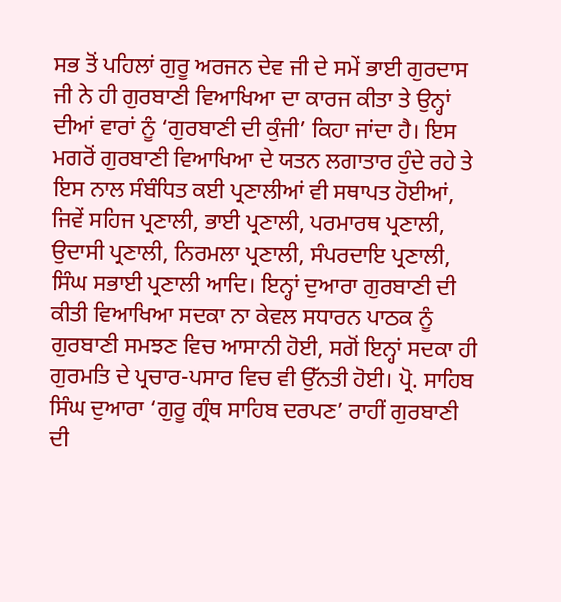ਸਭ ਤੋਂ ਪਹਿਲਾਂ ਗੁਰੂ ਅਰਜਨ ਦੇਵ ਜੀ ਦੇ ਸਮੇਂ ਭਾਈ ਗੁਰਦਾਸ ਜੀ ਨੇ ਹੀ ਗੁਰਬਾਣੀ ਵਿਆਖਿਆ ਦਾ ਕਾਰਜ ਕੀਤਾ ਤੇ ਉਨ੍ਹਾਂ ਦੀਆਂ ਵਾਰਾਂ ਨੂੰ ‘ਗੁਰਬਾਣੀ ਦੀ ਕੁੰਜੀ’ ਕਿਹਾ ਜਾਂਦਾ ਹੈ। ਇਸ ਮਗਰੋਂ ਗੁਰਬਾਣੀ ਵਿਆਖਿਆ ਦੇ ਯਤਨ ਲਗਾਤਾਰ ਹੁੰਦੇ ਰਹੇ ਤੇ ਇਸ ਨਾਲ ਸੰਬੰਧਿਤ ਕਈ ਪ੍ਰਣਾਲੀਆਂ ਵੀ ਸਥਾਪਤ ਹੋਈਆਂ, ਜਿਵੇਂ ਸਹਿਜ ਪ੍ਰਣਾਲੀ, ਭਾਈ ਪ੍ਰਣਾਲੀ, ਪਰਮਾਰਥ ਪ੍ਰਣਾਲੀ, ਉਦਾਸੀ ਪ੍ਰਣਾਲੀ, ਨਿਰਮਲਾ ਪ੍ਰਣਾਲੀ, ਸੰਪਰਦਾਇ ਪ੍ਰਣਾਲੀ, ਸਿੰਘ ਸਭਾਈ ਪ੍ਰਣਾਲੀ ਆਦਿ। ਇਨ੍ਹਾਂ ਦੁਆਰਾ ਗੁਰਬਾਣੀ ਦੀ ਕੀਤੀ ਵਿਆਖਿਆ ਸਦਕਾ ਨਾ ਕੇਵਲ ਸਧਾਰਨ ਪਾਠਕ ਨੂੰ ਗੁਰਬਾਣੀ ਸਮਝਣ ਵਿਚ ਆਸਾਨੀ ਹੋਈ, ਸਗੋਂ ਇਨ੍ਹਾਂ ਸਦਕਾ ਹੀ ਗੁਰਮਤਿ ਦੇ ਪ੍ਰਚਾਰ-ਪਸਾਰ ਵਿਚ ਵੀ ਉੱਨਤੀ ਹੋਈ। ਪ੍ਰੋ. ਸਾਹਿਬ ਸਿੰਘ ਦੁਆਰਾ ‘ਗੁਰੂ ਗ੍ਰੰਥ ਸਾਹਿਬ ਦਰਪਣ’ ਰਾਹੀਂ ਗੁਰਬਾਣੀ ਦੀ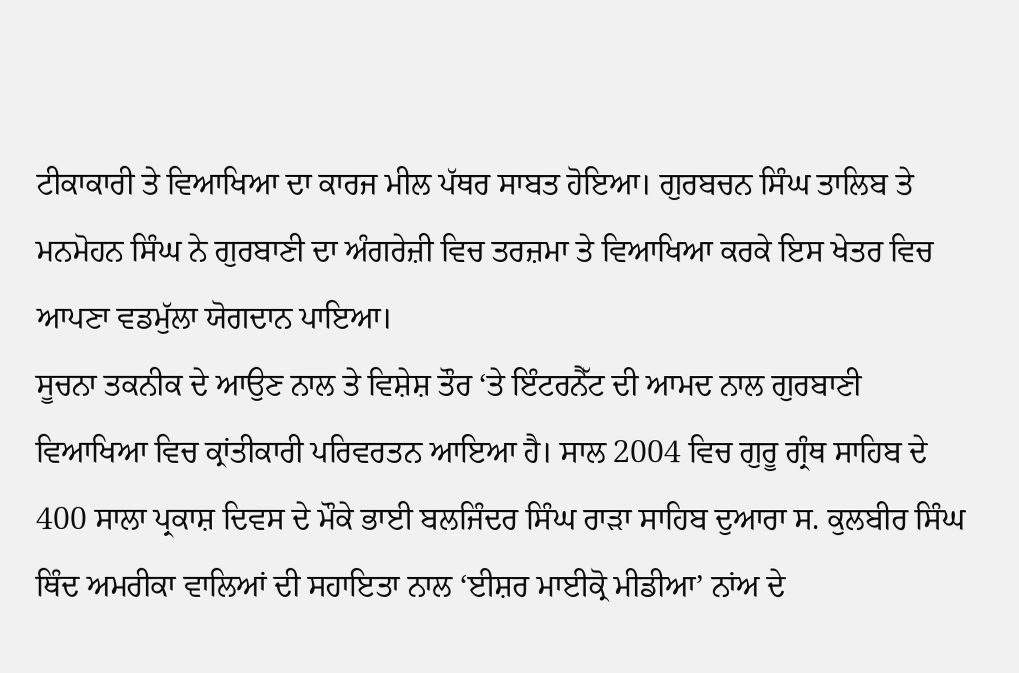ਟੀਕਾਕਾਰੀ ਤੇ ਵਿਆਖਿਆ ਦਾ ਕਾਰਜ ਮੀਲ ਪੱਥਰ ਸਾਬਤ ਹੋਇਆ। ਗੁਰਬਚਨ ਸਿੰਘ ਤਾਲਿਬ ਤੇ ਮਨਮੋਹਨ ਸਿੰਘ ਨੇ ਗੁਰਬਾਣੀ ਦਾ ਅੰਗਰੇਜ਼ੀ ਵਿਚ ਤਰਜ਼ਮਾ ਤੇ ਵਿਆਖਿਆ ਕਰਕੇ ਇਸ ਖੇਤਰ ਵਿਚ ਆਪਣਾ ਵਡਮੁੱਲਾ ਯੋਗਦਾਨ ਪਾਇਆ।
ਸੂਚਨਾ ਤਕਨੀਕ ਦੇ ਆਉਣ ਨਾਲ ਤੇ ਵਿਸ਼ੇਸ਼ ਤੌਰ ‘ਤੇ ਇੰਟਰਨੈੱਟ ਦੀ ਆਮਦ ਨਾਲ ਗੁਰਬਾਣੀ ਵਿਆਖਿਆ ਵਿਚ ਕ੍ਰਾਂਤੀਕਾਰੀ ਪਰਿਵਰਤਨ ਆਇਆ ਹੈ। ਸਾਲ 2004 ਵਿਚ ਗੁਰੂ ਗ੍ਰੰਥ ਸਾਹਿਬ ਦੇ 400 ਸਾਲਾ ਪ੍ਰਕਾਸ਼ ਦਿਵਸ ਦੇ ਮੌਕੇ ਭਾਈ ਬਲਜਿੰਦਰ ਸਿੰਘ ਰਾੜਾ ਸਾਹਿਬ ਦੁਆਰਾ ਸ. ਕੁਲਬੀਰ ਸਿੰਘ ਥਿੰਦ ਅਮਰੀਕਾ ਵਾਲਿਆਂ ਦੀ ਸਹਾਇਤਾ ਨਾਲ ‘ਈਸ਼ਰ ਮਾਈਕ੍ਰੋ ਮੀਡੀਆ’ ਨਾਂਅ ਦੇ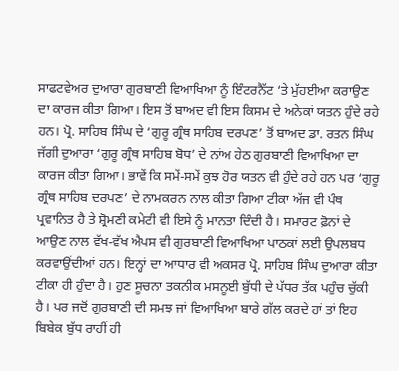ਸਾਫਟਵੇਅਰ ਦੁਆਰਾ ਗੁਰਬਾਣੀ ਵਿਆਖਿਆ ਨੂੰ ਇੰਟਰਨੈੱਟ ‘ਤੇ ਮੁੱਹਈਆ ਕਰਾਉਣ ਦਾ ਕਾਰਜ ਕੀਤਾ ਗਿਆ। ਇਸ ਤੋਂ ਬਾਅਦ ਵੀ ਇਸ ਕਿਸਮ ਦੇ ਅਨੇਕਾਂ ਯਤਨ ਹੁੰਦੇ ਰਹੇ ਹਨ। ਪ੍ਰੋ. ਸਾਹਿਬ ਸਿੰਘ ਦੇ ‘ਗੁਰੂ ਗ੍ਰੰਥ ਸਾਹਿਬ ਦਰਪਣ’ ਤੋਂ ਬਾਅਦ ਡਾ. ਰਤਨ ਸਿੰਘ ਜੱਗੀ ਦੁਆਰਾ ‘ਗੁਰੂ ਗ੍ਰੰਥ ਸਾਹਿਬ ਬੋਧ’ ਦੇ ਨਾਂਅ ਹੇਠ ਗੁਰਬਾਣੀ ਵਿਆਖਿਆ ਦਾ ਕਾਰਜ ਕੀਤਾ ਗਿਆ। ਭਾਵੇਂ ਕਿ ਸਮੇਂ-ਸਮੇਂ ਕੁਝ ਹੋਰ ਯਤਨ ਵੀ ਹੁੰਦੇ ਰਹੇ ਹਨ ਪਰ ‘ਗੁਰੂ ਗ੍ਰੰਥ ਸਾਹਿਬ ਦਰਪਣ’ ਦੇ ਨਾਮਕਰਨ ਨਾਲ ਕੀਤਾ ਗਿਆ ਟੀਕਾ ਅੱਜ ਵੀ ਪੰਥ ਪ੍ਰਵਾਨਿਤ ਹੈ ਤੇ ਸ਼੍ਰੋਮਣੀ ਕਮੇਟੀ ਵੀ ਇਸੇ ਨੂੰ ਮਾਨਤਾ ਦਿੰਦੀ ਹੈ। ਸਮਾਰਟ ਫ਼ੋਨਾਂ ਦੇ ਆਉਣ ਨਾਲ ਵੱਖ-ਵੱਖ ਐਪਸ ਵੀ ਗੁਰਬਾਣੀ ਵਿਆਖਿਆ ਪਾਠਕਾਂ ਲਈ ਉਪਲਬਧ ਕਰਵਾਉਂਦੀਆਂ ਹਨ। ਇਨ੍ਹਾਂ ਦਾ ਆਧਾਰ ਵੀ ਅਕਸਰ ਪ੍ਰੋ. ਸਾਹਿਬ ਸਿੰਘ ਦੁਆਰਾ ਕੀਤਾ ਟੀਕਾ ਹੀ ਹੁੰਦਾ ਹੈ। ਹੁਣ ਸੂਚਨਾ ਤਕਨੀਕ ਮਸਨੂਈ ਬੁੱਧੀ ਦੇ ਪੱਧਰ ਤੱਕ ਪਹੁੰਚ ਚੁੱਕੀ ਹੈ। ਪਰ ਜਦੋਂ ਗੁਰਬਾਣੀ ਦੀ ਸਮਝ ਜਾਂ ਵਿਆਖਿਆ ਬਾਰੇ ਗੱਲ ਕਰਦੇ ਹਾਂ ਤਾਂ ਇਹ ਬਿਬੇਕ ਬੁੱਧ ਰਾਹੀਂ ਹੀ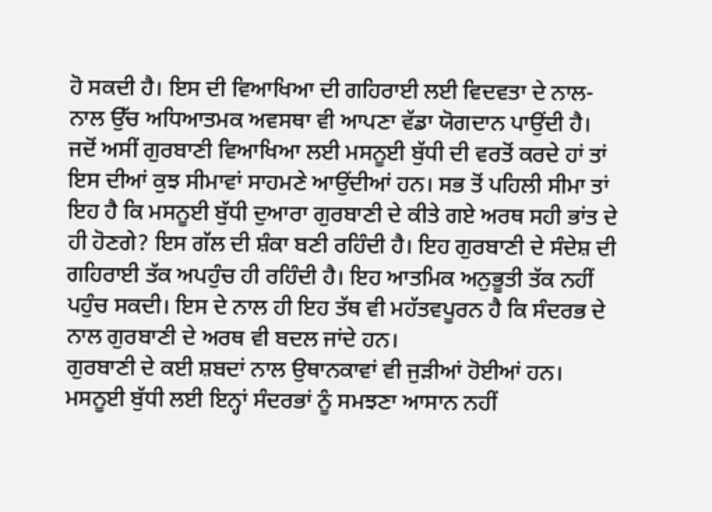ਹੋ ਸਕਦੀ ਹੈ। ਇਸ ਦੀ ਵਿਆਖਿਆ ਦੀ ਗਹਿਰਾਈ ਲਈ ਵਿਦਵਤਾ ਦੇ ਨਾਲ-ਨਾਲ ਉੱਚ ਅਧਿਆਤਮਕ ਅਵਸਥਾ ਵੀ ਆਪਣਾ ਵੱਡਾ ਯੋਗਦਾਨ ਪਾਉਂਦੀ ਹੈ। ਜਦੋਂ ਅਸੀਂ ਗੁਰਬਾਣੀ ਵਿਆਖਿਆ ਲਈ ਮਸਨੂਈ ਬੁੱਧੀ ਦੀ ਵਰਤੋਂ ਕਰਦੇ ਹਾਂ ਤਾਂ ਇਸ ਦੀਆਂ ਕੁਝ ਸੀਮਾਵਾਂ ਸਾਹਮਣੇ ਆਉਂਦੀਆਂ ਹਨ। ਸਭ ਤੋਂ ਪਹਿਲੀ ਸੀਮਾ ਤਾਂ ਇਹ ਹੈ ਕਿ ਮਸਨੂਈ ਬੁੱਧੀ ਦੁਆਰਾ ਗੁਰਬਾਣੀ ਦੇ ਕੀਤੇ ਗਏ ਅਰਥ ਸਹੀ ਭਾਂਤ ਦੇ ਹੀ ਹੋਣਗੇ? ਇਸ ਗੱਲ ਦੀ ਸ਼ੰਕਾ ਬਣੀ ਰਹਿੰਦੀ ਹੈ। ਇਹ ਗੁਰਬਾਣੀ ਦੇ ਸੰਦੇਸ਼ ਦੀ ਗਹਿਰਾਈ ਤੱਕ ਅਪਹੁੰਚ ਹੀ ਰਹਿੰਦੀ ਹੈ। ਇਹ ਆਤਮਿਕ ਅਨੁਭੂਤੀ ਤੱਕ ਨਹੀਂ ਪਹੁੰਚ ਸਕਦੀ। ਇਸ ਦੇ ਨਾਲ ਹੀ ਇਹ ਤੱਥ ਵੀ ਮਹੱਤਵਪੂਰਨ ਹੈ ਕਿ ਸੰਦਰਭ ਦੇ ਨਾਲ ਗੁਰਬਾਣੀ ਦੇ ਅਰਥ ਵੀ ਬਦਲ ਜਾਂਦੇ ਹਨ।
ਗੁਰਬਾਣੀ ਦੇ ਕਈ ਸ਼ਬਦਾਂ ਨਾਲ ਉਥਾਨਕਾਵਾਂ ਵੀ ਜੁੜੀਆਂ ਹੋਈਆਂ ਹਨ। ਮਸਨੂਈ ਬੁੱਧੀ ਲਈ ਇਨ੍ਹਾਂ ਸੰਦਰਭਾਂ ਨੂੰ ਸਮਝਣਾ ਆਸਾਨ ਨਹੀਂ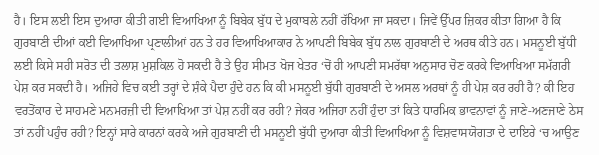ਹੈ। ਇਸ ਲਈ ਇਸ ਦੁਆਰਾ ਕੀਤੀ ਗਈ ਵਿਆਖਿਆ ਨੂੰ ਬਿਬੇਕ ਬੁੱਧ ਦੇ ਮੁਕਾਬਲੇ ਨਹੀਂ ਰੱਖਿਆ ਜਾ ਸਕਦਾ। ਜਿਵੇਂ ਉੱਪਰ ਜ਼ਿਕਰ ਕੀਤਾ ਗਿਆ ਹੈ ਕਿ ਗੁਰਬਾਣੀ ਦੀਆਂ ਕਈ ਵਿਆਖਿਆ ਪ੍ਰਣਾਲੀਆਂ ਹਨ ਤੇ ਹਰ ਵਿਆਖਿਆਕਾਰ ਨੇ ਆਪਣੀ ਬਿਬੇਕ ਬੁੱਧ ਨਾਲ ਗੁਰਬਾਣੀ ਦੇ ਅਰਥ ਕੀਤੇ ਹਨ। ਮਸਨੂਈ ਬੁੱਧੀ ਲਈ ਕਿਸੇ ਸਹੀ ਸਰੋਤ ਦੀ ਤਲਾਸ਼ ਮੁਸ਼ਕਿਲ ਹੋ ਸਕਦੀ ਹੈ ਤੇ ਉਹ ਸੀਮਤ ਖੋਜ ਖੇਤਰ ‘ਚੋਂ ਹੀ ਆਪਣੀ ਸਮਰੱਥਾ ਅਨੁਸਾਰ ਚੋਣ ਕਰਕੇ ਵਿਆਖਿਆ ਸਮੱਗਰੀ ਪੇਸ਼ ਕਰ ਸਕਦੀ ਹੈ। ਅਜਿਹੇ ਵਿਚ ਕਈ ਤਰ੍ਹਾਂ ਦੇ ਸ਼ੰਕੇ ਪੈਦਾ ਹੁੰਦੇ ਹਨ ਕਿ ਕੀ ਮਸਨੂਈ ਬੁੱਧੀ ਗੁਰਬਾਣੀ ਦੇ ਅਸਲ ਅਰਥਾਂ ਨੂੰ ਹੀ ਪੇਸ਼ ਕਰ ਰਹੀ ਹੈ? ਕੀ ਇਹ ਵਰਤੋਂਕਾਰ ਦੇ ਸਾਹਮਣੇ ਮਨਮਰਜ਼ੀ ਦੀ ਵਿਆਖਿਆ ਤਾਂ ਪੇਸ਼ ਨਹੀਂ ਕਰ ਰਹੀ? ਜੇਕਰ ਅਜਿਹਾ ਨਹੀਂ ਹੁੰਦਾ ਤਾਂ ਕਿਤੇ ਧਾਰਮਿਕ ਭਾਵਨਾਵਾਂ ਨੂੰ ਜਾਣੇ-ਅਣਜਾਣੇ ਠੇਸ ਤਾਂ ਨਹੀਂ ਪਹੁੰਚ ਰਹੀ? ਇਨ੍ਹਾਂ ਸਾਰੇ ਕਾਰਨਾਂ ਕਰਕੇ ਅਜੇ ਗੁਰਬਾਣੀ ਦੀ ਮਸਨੂਈ ਬੁੱਧੀ ਦੁਆਰਾ ਕੀਤੀ ਵਿਆਖਿਆ ਨੂੰ ਵਿਸ਼ਵਾਸਯੋਗਤਾ ਦੇ ਦਾਇਰੇ ‘ਚ ਆਉਣ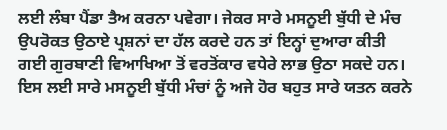ਲਈ ਲੰਬਾ ਪੈਂਡਾ ਤੈਅ ਕਰਨਾ ਪਵੇਗਾ। ਜੇਕਰ ਸਾਰੇ ਮਸਨੂਈ ਬੁੱਧੀ ਦੇ ਮੰਚ ਉਪਰੋਕਤ ਉਠਾਏ ਪ੍ਰਸ਼ਨਾਂ ਦਾ ਹੱਲ ਕਰਦੇ ਹਨ ਤਾਂ ਇਨ੍ਹਾਂ ਦੁਆਰਾ ਕੀਤੀ ਗਈ ਗੁਰਬਾਣੀ ਵਿਆਖਿਆ ਤੋਂ ਵਰਤੋਂਕਾਰ ਵਧੇਰੇ ਲਾਭ ਉਠਾ ਸਕਦੇ ਹਨ। ਇਸ ਲਈ ਸਾਰੇ ਮਸਨੂਈ ਬੁੱਧੀ ਮੰਚਾਂ ਨੂੰ ਅਜੇ ਹੋਰ ਬਹੁਤ ਸਾਰੇ ਯਤਨ ਕਰਨੇ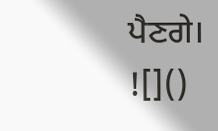ਪੈਣਗੇ।
![]()